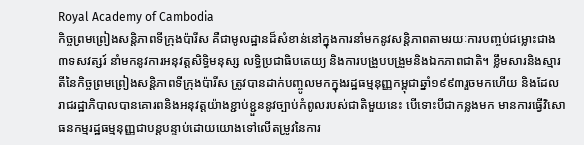Royal Academy of Cambodia
កិច្ចព្រមព្រៀងសន្តិភាពទីក្រុងប៉ារីស គឺជាមូលដ្ឋានដ៏សំខាន់នៅក្នុងការនាំមកនូវសន្តិភាពតាមរយៈការបញ្ចប់ជម្លោះជាង៣ទសវត្សរ៍ នាំមកនូវការអនុវត្តសិទ្ធិមនុស្ស លទ្ធិប្រជាធិបតេយ្យ និងការបង្រួបបង្រួមនិងឯកភាពជាតិ។ ខ្លឹមសារនិងស្មារតីនៃកិច្ចព្រមព្រៀងសន្តិភាពទីក្រុងប៉ារីស ត្រូវបានដាក់បញ្ចូលមកក្នុងរដ្ឋធម្មនុញ្ញកម្ពុជាឆ្នាំ១៩៩៣រួចមកហើយ និងដែលរាជរដ្ឋាភិបាលបានគោរពនិងអនុវត្តយ៉ាងខ្ជាប់ខ្ជួននូវច្បាប់កំពូលរបស់ជាតិមួយនេះ បើទោះបីជាកន្លងមក មានការធ្វើវិសោធនកម្មរដ្ឋធម្មនុញ្ញជាបន្តបន្ទាប់ដោយយោងទៅលើតម្រូវនៃការ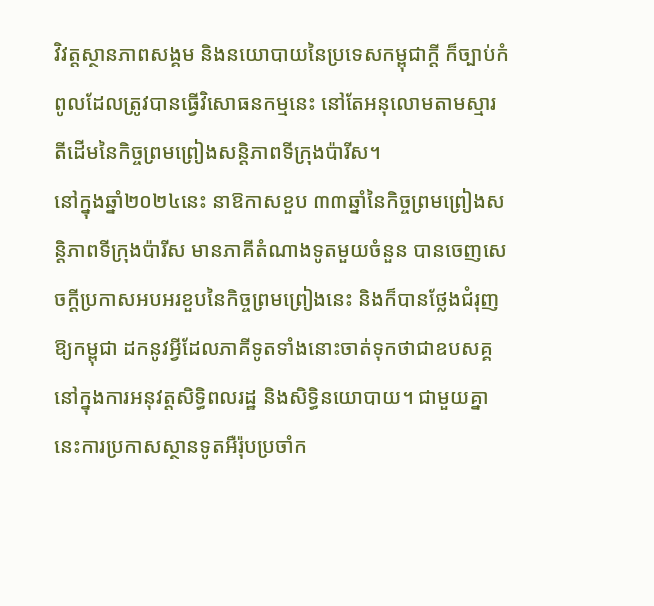វិវត្តស្ថានភាពសង្គម និងនយោបាយនៃប្រទេសកម្ពុជាក្ដី ក៏ច្បាប់កំពូលដែលត្រូវបានធ្វើវិសោធនកម្មនេះ នៅតែអនុលោមតាមស្មារតីដើមនៃកិច្ចព្រមព្រៀងសន្តិភាពទីក្រុងប៉ារីស។
នៅក្នុងឆ្នាំ២០២៤នេះ នាឱកាសខួប ៣៣ឆ្នាំនៃកិច្ចព្រមព្រៀងសន្តិភាពទីក្រុងប៉ារីស មានភាគីតំណាងទូតមួយចំនួន បានចេញសេចក្ដីប្រកាសអបអរខួបនៃកិច្ចព្រមព្រៀងនេះ និងក៏បានថ្លែងជំរុញឱ្យកម្ពុជា ដកនូវអ្វីដែលភាគីទូតទាំងនោះចាត់ទុកថាជាឧបសគ្គនៅក្នុងការអនុវត្តសិទ្ធិពលរដ្ឋ និងសិទ្ធិនយោបាយ។ ជាមួយគ្នានេះការប្រកាសស្ថានទូតអឺរ៉ុបប្រចាំក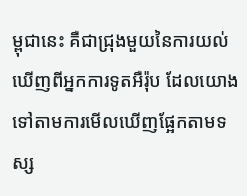ម្ពុជានេះ គឺជាជ្រុងមួយនៃការយល់ឃើញពីអ្នកការទូតអឺរ៉ុប ដែលយោងទៅតាមការមើលឃើញផ្អែកតាមទស្ស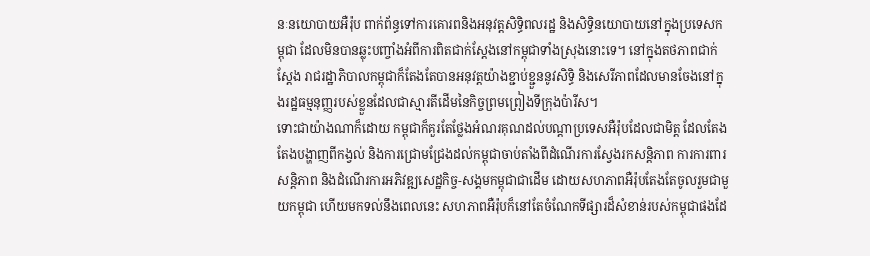នៈនយោបាយអឺរ៉ុប ពាក់ព័ន្ធទៅការគោរពនិងអនុវត្តសិទ្ធិពលរដ្ឋ និងសិទ្ធិនយោបាយនៅក្នុងប្រទេសកម្ពុជា ដែលមិនបានឆ្លុះបញ្ចាំងអំពីការពិតជាក់ស្ដែងនៅកម្ពុជាទាំងស្រុងនោះទេ។ នៅក្នុងតថភាពជាក់ស្ដែង រាជរដ្ឋាភិបាលកម្ពុជាក៏តែងតែបានអនុវត្តយ៉ាងខ្ជាប់ខ្ជួននូវសិទ្ធិ និងសេរីភាពដែលមានចែងនៅក្នុងរដ្ឋធម្មនុញ្ញរបស់ខ្លួនដែលជាស្មារតីដើមនៃកិច្ចព្រមព្រៀងទីក្រុងប៉ារីស។
ទោះជាយ៉ាងណាក៏ដោយ កម្ពុជាក៏គួរតែថ្លែងអំណរគុណដល់បណ្ដាប្រទេសអឺរ៉ុបដែលជាមិត្ត ដែលតែងតែងបង្ហាញពីកង្វល់ និងការជ្រោមជ្រែងដល់កម្ពុជាចាប់តាំងពីដំណើរការស្វែងរកសន្តិភាព ការការពារសន្តិភាព និងដំណើរការអភិវឌ្ឍសេដ្ឋកិច្ច-សង្គមកម្ពុជាជាដើម ដោយសហភាពអឺរ៉ុបតែងតែចូលរួមជាមួយកម្ពុជា ហើយមកទល់នឹងពេលនេះ សហភាពអឺរ៉ុបក៏នៅតែចំណែកទីផ្សារដ៏សំខាន់របស់កម្ពុជាផងដែ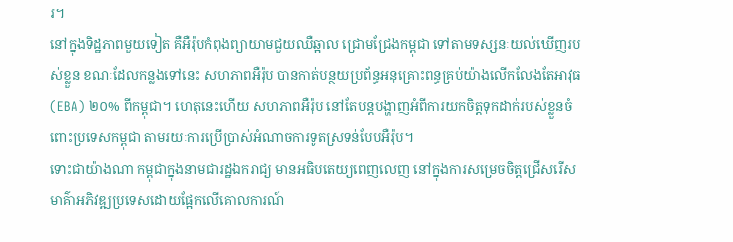រ។
នៅក្នុងទិដ្ឋភាពមួយទៀត គឺអឺរ៉ុបកំពុងព្យាយាមជួយឈឺឆ្អាល ជ្រោមជ្រែងកម្ពុជា ទៅតាមទស្សនៈយល់ឃើញរបស់ខ្លួន ខណៈដែលកន្លងទៅនេះ សហភាពអឺរ៉ុប បានកាត់បន្ថយប្រព័ន្ធអនុគ្រោះពន្ធគ្រប់យ៉ាងលើកលែងតែអាវុធ (EBA) ២០% ពីកម្ពុជា។ ហេតុនេះហើយ សហភាពអឺរ៉ុប នៅតែបន្តបង្ហាញអំពីការយកចិត្តទុកដាក់របស់ខ្លួនចំពោះប្រទេសកម្ពុជា តាមរយៈការប្រើប្រាស់អំណាចការទូតស្រទន់បែបអឺរ៉ុប។
ទោះជាយ៉ាងណា កម្ពុជាក្នុងនាមជារដ្ឋឯករាជ្យ មានអធិបតេយ្យពេញលេញ នៅក្នុងការសម្រេចចិត្តជ្រើសរើសមាគ៌ាអភិវឌ្ឍប្រទេសដោយផ្អែកលើគោលការណ៍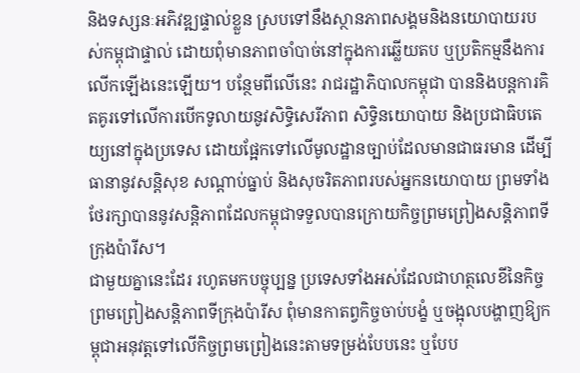និងទស្សនៈអភិវឌ្ឍផ្ទាល់ខ្លួន ស្របទៅនឹងស្ថានភាពសង្គមនិងនយោបាយរបស់កម្ពុជាផ្ទាល់ ដោយពុំមានភាពចាំបាច់នៅក្នុងការឆ្លើយតប ឬប្រតិកម្មនឹងការលើកឡើងនេះឡើយ។ បន្ថែមពីលើនេះ រាជរដ្ឋាភិបាលកម្ពុជា បាននិងបន្តការគិតគូរទៅលើការបើកទូលាយនូវសិទ្ធិសេរីភាព សិទ្ធិនយោបាយ និងប្រជាធិបតេយ្យនៅក្នុងប្រទេស ដោយផ្អែកទៅលើមូលដ្ឋានច្បាប់ដែលមានជាធរមាន ដើម្បីធានានូវសន្តិសុខ សណ្ដាប់ធ្នាប់ និងសុចរិតភាពរបស់អ្នកនយោបាយ ព្រមទាំងថែរក្សាបាននូវសន្តិភាពដែលកម្ពុជាទទួលបានក្រោយកិច្ចព្រមព្រៀងសន្តិភាពទីក្រុងប៉ារីស។
ជាមួយគ្នានេះដែរ រហូតមកបច្ចុប្បន្ន ប្រទេសទាំងអស់ដែលជាហត្ថលេខីនៃកិច្ចព្រមព្រៀងសន្តិភាពទីក្រុងប៉ារីស ពុំមានកាតព្វកិច្ចចាប់បង្ខំ ឬចង្អុលបង្ហាញឱ្យកម្ពុជាអនុវត្តទៅលើកិច្ចព្រមព្រៀងនេះតាមទម្រង់បែបនេះ ឬបែប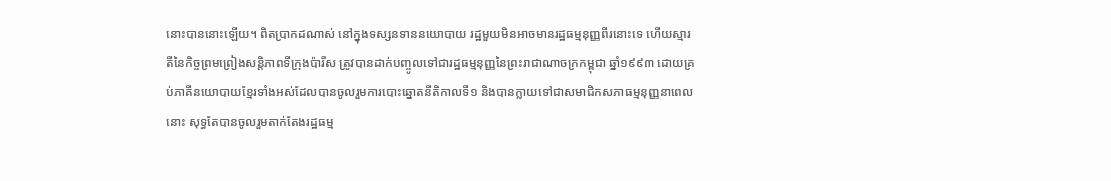នោះបាននោះឡើយ។ ពិតប្រាកដណាស់ នៅក្នុងទស្សនទាននយោបាយ រដ្ឋមួយមិនអាចមានរដ្ឋធម្មនុញ្ញពីរនោះទេ ហើយស្មារតីនៃកិច្ចព្រមព្រៀងសន្តិភាពទីក្រុងប៉ារីស ត្រូវបានដាក់បញ្ចូលទៅជារដ្ឋធម្មនុញ្ញនៃព្រះរាជាណាចក្រកម្ពុជា ឆ្នាំ១៩៩៣ ដោយគ្រប់ភាគីនយោបាយខ្មែរទាំងអស់ដែលបានចូលរួមការបោះឆ្នោតនីតិកាលទី១ និងបានក្លាយទៅជាសមាជិកសភាធម្មនុញ្ញនាពេលនោះ សុទ្ធតែបានចូលរួមតាក់តែងរដ្ឋធម្ម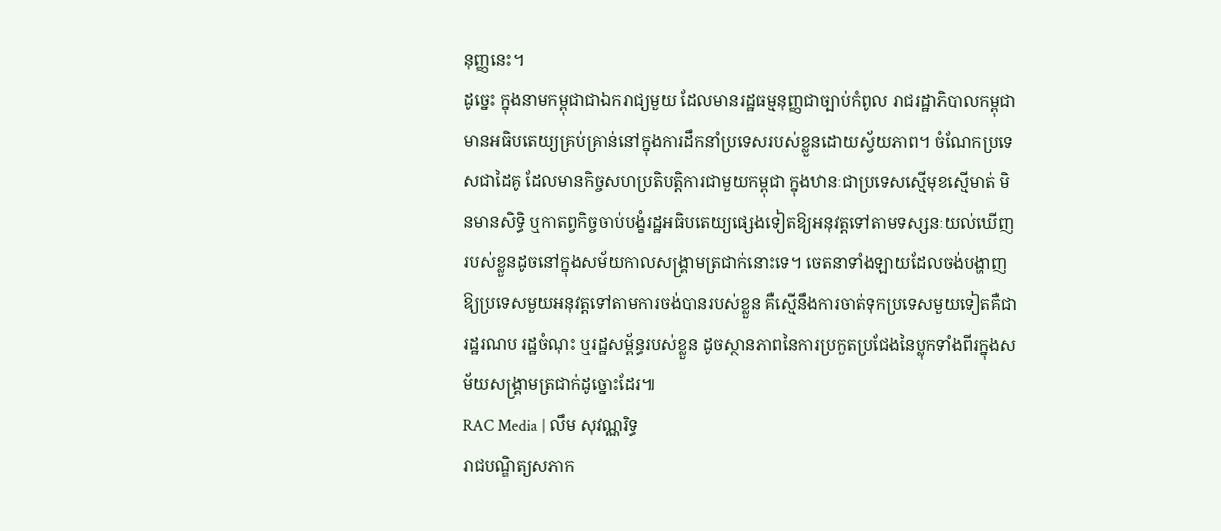នុញ្ញនេះ។
ដូច្នេះ ក្នុងនាមកម្ពុជាជាឯករាជ្យមួយ ដែលមានរដ្ឋធម្មនុញ្ញជាច្បាប់កំពូល រាជរដ្ឋាភិបាលកម្ពុជាមានអធិបតេយ្យគ្រប់គ្រាន់នៅក្នុងការដឹកនាំប្រទេសរបស់ខ្លួនដោយស្វ័យភាព។ ចំណែកប្រទេសជាដៃគូ ដែលមានកិច្ចសហប្រតិបត្តិការជាមួយកម្ពុជា ក្នុងឋានៈជាប្រទេសស្មើមុខស្មើមាត់ មិនមានសិទ្ធិ ឬកាតព្វកិច្ចចាប់បង្ខំរដ្ឋអធិបតេយ្យផ្សេងទៀតឱ្យអនុវត្តទៅតាមទស្សនៈយល់ឃើញរបស់ខ្លួនដូចនៅក្នុងសម័យកាលសង្គ្រាមត្រជាក់នោះទេ។ ចេតនាទាំងឡាយដែលចង់បង្ហាញឱ្យប្រទេសមួយអនុវត្តទៅតាមការចង់បានរបស់ខ្លួន គឺស្មើនឹងការចាត់ទុកប្រទេសមួយទៀតគឺជារដ្ឋរណប រដ្ឋចំណុះ ឬរដ្ឋសម្ព័ន្ធរបស់ខ្លួន ដូចស្ថានភាពនៃការប្រកួតប្រជែងនៃប្លុកទាំងពីរក្នុងសម័យសង្គ្រាមត្រជាក់ដូច្នោះដែរ៕
RAC Media | លឹម សុវណ្ណរិទ្ធ
រាជបណ្ឌិត្យសភាក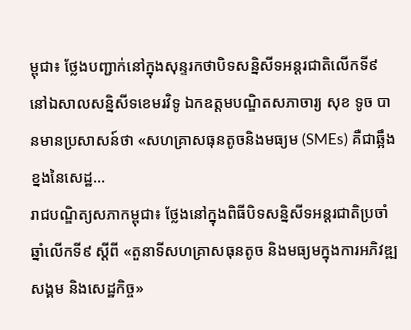ម្ពុជា៖ ថ្លែងបញ្ជាក់នៅក្នុងសុន្ទរកថាបិទសន្និសីទអន្តរជាតិលើកទី៩ នៅឯសាលសន្និសីទខេមរវិទូ ឯកឧត្តមបណ្ឌិតសភាចារ្យ សុខ ទូច បានមានប្រសាសន៍ថា «សហគ្រាសធុនតូចនិងមធ្យម (SMEs) គឺជាឆ្អឹងខ្នងនៃសេដ្ឋ...
រាជបណ្ឌិត្យសភាកម្ពុជា៖ ថ្លែងនៅក្នុងពិធីបិទសន្និសីទអន្តរជាតិប្រចាំឆ្នាំលើកទី៩ ស្ដីពី «តួនាទីសហគ្រាសធុនតូច និងមធ្យមក្នុងការអភិវឌ្ឍសង្គម និងសេដ្ឋកិច្ច»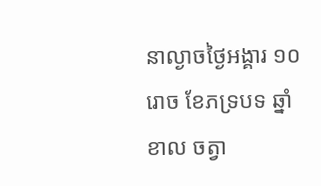នាល្ងាចថ្ងៃអង្គារ ១០រោច ខែភទ្របទ ឆ្នាំខាល ចត្វា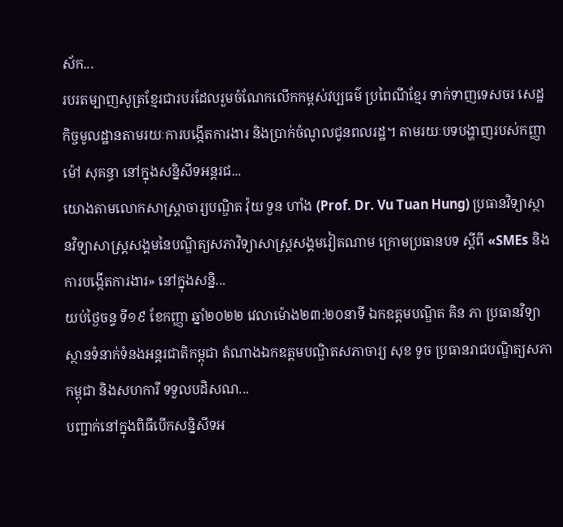ស័ក...
របរតម្បាញសូត្រខ្មែរជារបរដែលរួមចំណែកលើកកម្ពស់វប្បធម៌ ប្រពៃណីខ្មែរ ទាក់ទាញទេសចរ សេដ្ឋកិច្ចមូលដ្ឋានតាមរយៈការបង្កើតការងារ និងប្រាក់ចំណូលជូនពលរដ្ឋ។ តាមរយៈបទបង្ហាញរបស់កញ្ញា ម៉ៅ សុគន្ធា នៅក្នុងសន្និសីទអន្តរជ...
យោងតាមលោកសាស្ត្រាចារ្យបណ្ឌិត វ៉ុយ ទួន ហាំង (Prof. Dr. Vu Tuan Hung) ប្រធានវិទ្យាស្ថានវិទ្យាសាស្ត្រសង្គមនៃបណ្ឌិត្យសភាវិទ្យាសាស្ត្រសង្គមវៀតណាម ក្រោមប្រធានបទ ស្ដីពី «SMEs និងការបង្កើតការងារ» នៅក្នុងសន្និ...
យប់ថ្ងៃចន្ទ ទី១៩ ខែកញ្ញា ឆ្នាំ២០២២ វេលាម៉ោង២៣:២០នាទី ឯកឧត្តមបណ្ឌិត គិន ភា ប្រធានវិទ្យាស្ថានទំនាក់ទំនងអន្តរជាតិកម្ពុជា តំណាងឯកឧត្តមបណ្ឌិតសភាចារ្យ សុខ ទូច ប្រធានរាជបណ្ឌិត្យសភាកម្ពុជា និងសហការី ទទួលបដិសណ...
បញ្ជាក់នៅក្នុងពិធីបើកសន្និសីទអ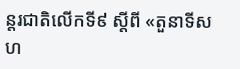ន្តរជាតិលើកទី៩ ស្ដីពី «តួនាទីសហ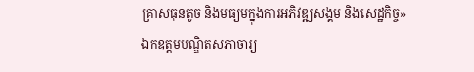គ្រាសធុនតូច និងមធ្យមក្នុងការអភិវឌ្ឍសង្គម និងសេដ្ឋកិច្ច» ឯកឧត្ដមបណ្ឌិតសភាចារ្យ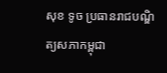សុខ ទូច ប្រធានរាជបណ្ឌិត្យសភាកម្ពុជា